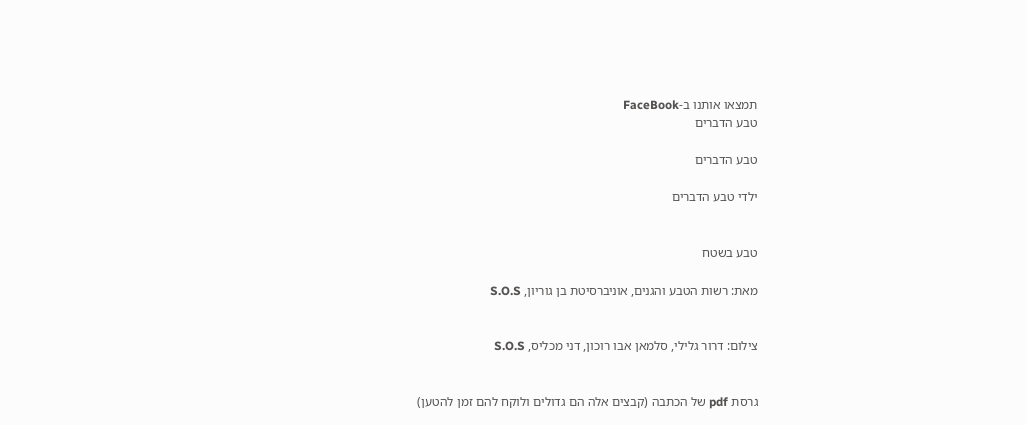תמצאו אותנו ב-FaceBook
טבע הדברים

טבע הדברים

ילדי טבע הדברים


טבע בשטח

מאת: רשות הטבע והגנים, אוניברסיטת בן גוריון, S.O.S


צילום: דרור גלילי, סלמאן אבו רוכון, דני מכליס, S.O.S


גרסת pdf של הכתבה (קבצים אלה הם גדולים ולוקח להם זמן להטען)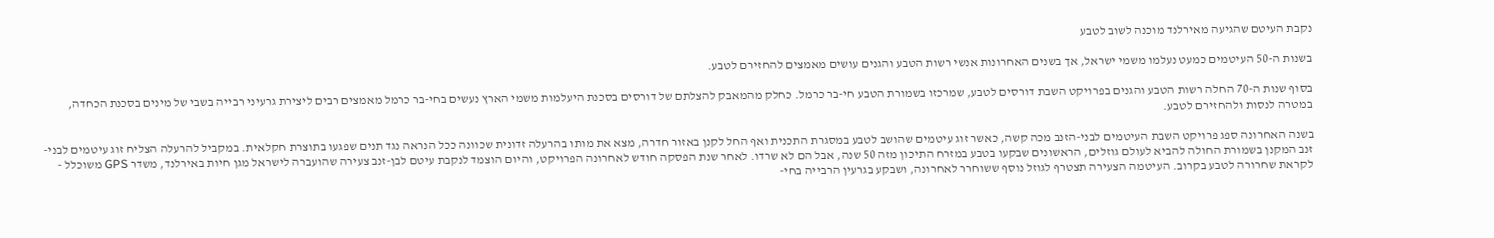נקבת העיטם שהגיעה מאירלנד מוכנה לשוב לטבע

בשנות ה-50 העיטמים כמעט נעלמו משמי ישראל, אך בשנים האחרונות אנשי רשות הטבע והגנים עושים מאמצים להחזירם לטבע.

בסוף שנות ה-70 החלה רשות הטבע והגנים בפרויקט השבת דורסים לטבע, שמרכזו בשמורת הטבע חי-בר כרמל. כחלק מהמאבק להצלתם של דורסים בסכנת היעלמות משמי הארץ נעשים בחי-בר כרמל מאמצים רבים ליצירת גרעיני רבייה בשבי של מינים בסכנת הכחדה, במטרה לנסות ולהחזירם לטבע.

בשנה האחרונה ספג פרויקט השבת העיטמים לבני-הזנב מכה קשה, כאשר זוג עיטמים שהושב לטבע במסגרת התכנית ואף החל לקנן באזור חדרה, מצא את מותו בהרעלה זדונית שכוונה ככל הנראה נגד תנים שפגעו בתוצרת חקלאית. במקביל להרעלה הצליח זוג עיטמים לבני-זנב המקנן בשמורת החולה להביא לעולם גוזלים, הראשונים שבקעו בטבע במזרח התיכון מזה 50 שנה, אבל הם לא שרדו. לאחר שנת הפסקה חודש לאחרונה הפרויקט, והיום הוצמד לנקבת עיטם לבן-זנב צעירה שהועברה לישראל מגן חיות באירלנד, משדר GPS משוכלל - לקראת שחרורה לטבע בקרוב. העיטמה הצעירה תצטרף לגוזל נוסף ששוחרר לאחרונה, ושבקע בגרעין הרבייה בחי-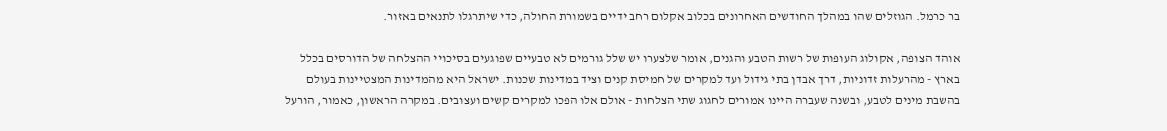בר כרמל. הגוזלים שהו במהלך החודשים האחרונים בכלוב אקלום רחב ידיים בשמורת החולה, כדי שיתרגלו לתנאים באזור.

אוהד הצופה, אקולוג העופות של רשות הטבע והגנים, אומר שלצערו יש שלל גורמים לא טבעיים שפוגעים בסיכויי ההצלחה של הדורסים בכלל בארץ - מהרעלות זדוניות, דרך אבדן בתי גידול ועד למקרים של חמיסת קנים וציד במדינות שכנות. ישראל היא מהמדינות המצטיינות בעולם בהשבת מינים לטבע, ובשנה שעברה היינו אמורים לחגוג שתי הצלחות - אולם אלו הפכו למקרים קשים ועצובים. במקרה הראשון, כאמור, הורעל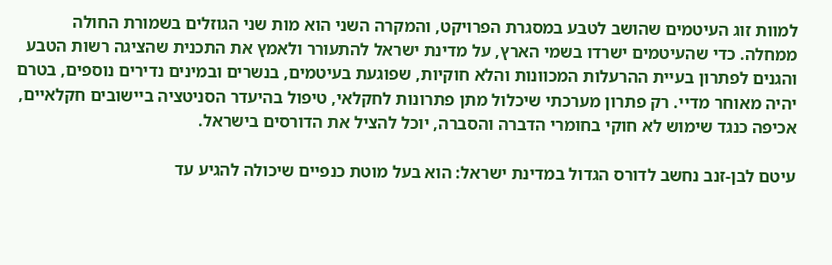למוות זוג העיטמים שהושב לטבע במסגרת הפרויקט, והמקרה השני הוא מות שני הגוזלים בשמורת החולה ממחלה. כדי שהעיטמים ישרדו בשמי הארץ, על מדינת ישראל להתעורר ולאמץ את התכנית שהציגה רשות הטבע והגנים לפתרון בעיית ההרעלות המכוונות והלא חוקיות, שפוגעת בעיטמים, בנשרים ובמינים נדירים נוספים, בטרם יהיה מאוחר מדיי. רק פתרון מערכתי שיכלול מתן פתרונות לחקלאי, טיפול בהיעדר הסניטציה ביישובים חקלאיים, אכיפה כנגד שימוש לא חוקי בחומרי הדברה והסברה, יוכל להציל את הדורסים בישראל.

עיטם לבן-זנב נחשב לדורס הגדול במדינת ישראל: הוא בעל מוטת כנפיים שיכולה להגיע עד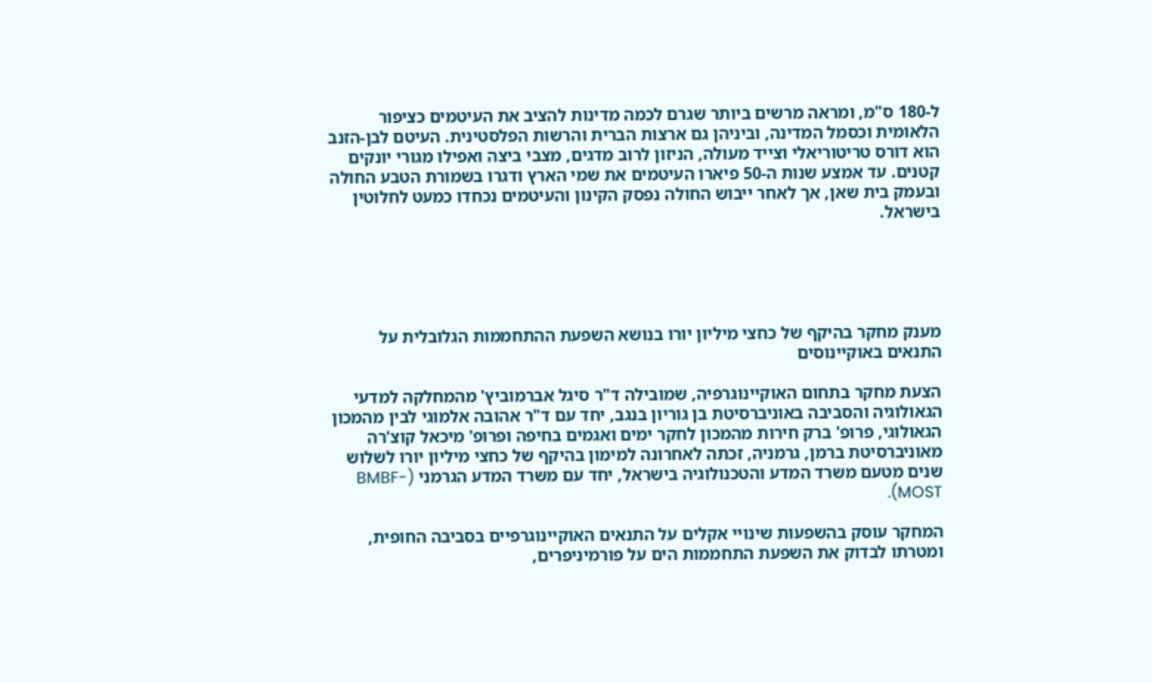ל-180 ס"מ, ומראה מרשים ביותר שגרם לכמה מדינות להציב את העיטמים כציפור הלאומית וכסמל המדינה, וביניהן גם ארצות הברית והרשות הפלסטינית. העיטם לבן-הזנב הוא דורס טריטוריאלי וצייד מעולה, הניזון לרוב מדגים, מצבי ביצה ואפילו מגורי יונקים קטנים. עד אמצע שנות ה-50 פיארו העיטמים את שמי הארץ ודגרו בשמורת הטבע החולה ובעמק בית שאן, אך לאחר ייבוש החולה נפסק הקינון והעיטמים נכחדו כמעט לחלוטין בישראל.





מענק מחקר בהיקף של כחצי מיליון יורו בנושא השפעת ההתחממות הגלובלית על התנאים באוקיינוסים

הצעת מחקר בתחום האוקיינוגרפיה, שמובילה ד"ר סיגל אברמוביץ' מהמחלקה למדעי הגאולוגיה והסביבה באוניברסיטת בן גוריון בנגב, יחד עם ד"ר אהובה אלמוגי לבין מהמכון הגאולוגי, פרופ' ברק חירות מהמכון לחקר ימים ואגמים בחיפה ופרופ' מיכאל קוצ'רה מאוניברסיטת ברמן, גרמניה, זכתה לאחרונה למימון בהיקף של כחצי מיליון יורו לשלוש שנים מטעם משרד המדע והטכנולוגיה בישראל, יחד עם משרד המדע הגרמני (BMBF-MOST).

המחקר עוסק בהשפעות שינויי אקלים על התנאים האוקיינוגרפיים בסביבה החופית, ומטרתו לבדוק את השפעת התחממות הים על פורמיניפרים,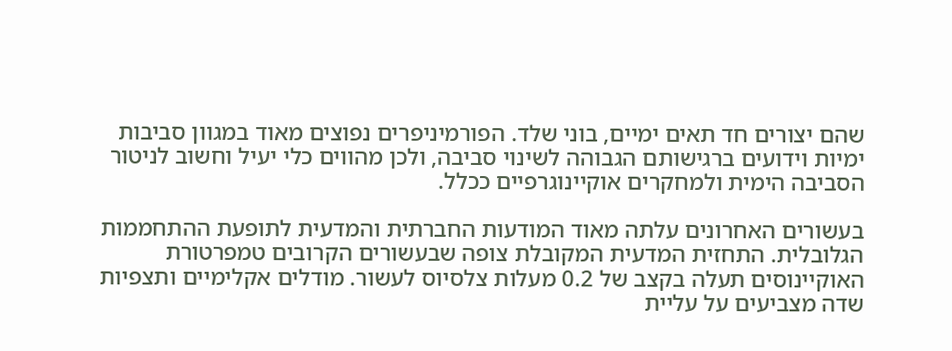שהם יצורים חד תאים ימיים, בוני שלד. הפורמיניפרים נפוצים מאוד במגוון סביבות ימיות וידועים ברגישותם הגבוהה לשינוי סביבה, ולכן מהווים כלי יעיל וחשוב לניטור הסביבה הימית ולמחקרים אוקיינוגרפיים ככלל.

בעשורים האחרונים עלתה מאוד המודעות החברתית והמדעית לתופעת ההתחממות הגלובלית. התחזית המדעית המקובלת צופה שבעשורים הקרובים טמפרטורת האוקיינוסים תעלה בקצב של 0.2 מעלות צלסיוס לעשור. מודלים אקלימיים ותצפיות שדה מצביעים על עליית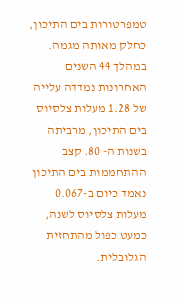טמפרטורות בים התיכון, כחלק מאותה מגמה. במהלך 44 השנים האחרונות נמדדה עלייה של 1.28 מעלות צלסיוס בים התיכון, מרביתה בשנות ה- 80. קצב ההתחממות בים התיכון נאמד כיום ב-0.067 מעלות צלסיוס לשנה, כמעט כפול מהתחזית הגלובלית.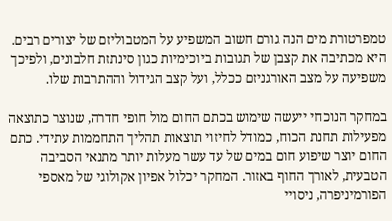טמפרטורת מים הנה גורם חשוב המשפיע על המטבוליזם של יצורים רבים. היא מכתיבה את קצבן של תגובות ביוכימיות כגון סינתזת חלבונים, ולפיכך משפיעה על מצב האורגניזם ככלל, ועל קצב הגידול וההתרבות שלו.

במחקר הנוכחי ייעשה שימוש בכתם החום מול חופי חדרה, שנוצר כתוצאה מפעילות תחנת הכוח, כמודל לחיזוי תוצאות תהליך התחממות עתידי. כתם החום יוצר שיפוע חום במים של עד עשר מעלות יותר מתנאי הסביבה הטבעית, לאורך החוף באזור. המחקר יכלול אפיון אקולוגי של מאספי הפורמיניפרה, ניסויי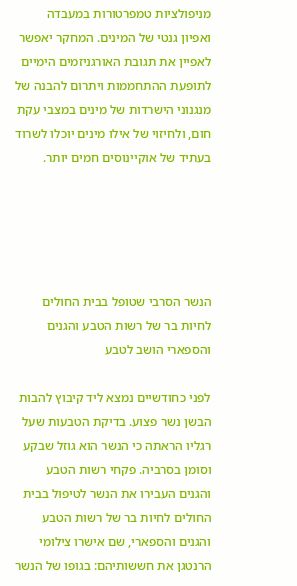מניפולציות טמפרטורות במעבדה ואפיון גנטי של המינים. המחקר יאפשר לאפיין את תגובת האורגניזמים הימיים לתופעת ההתחממות ויתרום להבנה של מנגנוני הישרדות של מינים במצבי עקת חום, ולחיזוי של אילו מינים יוכלו לשרוד בעתיד של אוקיינוסים חמים יותר.





הנשר הסרבי שטופל בבית החולים לחיות בר של רשות הטבע והגנים והספארי הושב לטבע

לפני כחודשיים נמצא ליד קיבוץ להבות הבשן נשר פצוע. בדיקת הטבעות שעל רגליו הראתה כי הנשר הוא גוזל שבקע וסומן בסרביה. פקחי רשות הטבע והגנים העבירו את הנשר לטיפול בבית החולים לחיות בר של רשות הטבע והגנים והספארי, שם אישרו צילומי הרנטגן את חששותיהם: בגופו של הנשר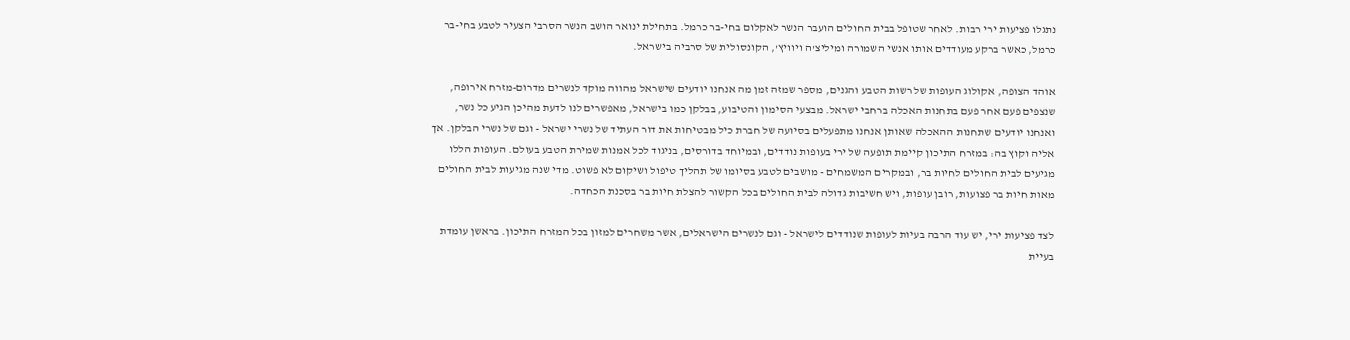נתגלו פציעות ירי רבות. לאחר שטופל בבית החולים הועבר הנשר לאקלום בחי-בר כרמל. בתחילת ינואר הושב הנשר הסרבי הצעיר לטבע בחי-בר כרמל, כאשר ברקע מעודדים אותו אנשי השמורה ומיליצ'ה ויוויץ', הקונסולית של סרביה בישראל.

אוהד הצופה, אקולוג העופות של רשות הטבע והגנים, מספר שמזה זמן מה אנחנו יודעים שישראל מהווה מוקד לנשרים מדרום-מזרח אירופה, שנצפים פעם אחר פעם בתחנות האכלה ברחבי ישראל. מבצעי הסימון והטיבוע, בבלקן כמו בישראל, מאפשרים לנו לדעת מהיכן הגיע כל נשר, ואנחנו יודעים שתחנות ההאכלה שאותן אנחנו מתפעלים בסיועה של חברת כיל מבטיחות את דור העתיד של נשרי ישראל - וגם של נשרי הבלקן. אך אליה וקוץ בה: במזרח התיכון קיימת תופעה של ירי בעופות נודדים, ובמיוחד בדורסים, בניגוד לכל אמנות שמירת הטבע בעולם. העופות הללו מגיעים לבית החולים לחיות בר, ובמקרים המשמחים - מושבים לטבע בסיומו של תהליך טיפול ושיקום לא פשוט. מדי שנה מגיעות לבית החולים מאות חיות בר פצועות, רובן עופות, ויש חשיבות גדולה לבית החולים בכל הקשור להצלת חיות בר בסכנת הכחדה.

לצד פציעות ירי, יש עוד הרבה בעיות לעופות שנודדים לישראל - וגם לנשרים הישראלים, אשר משחרים למזון בכל המזרח התיכון. בראשן עומדת בעיית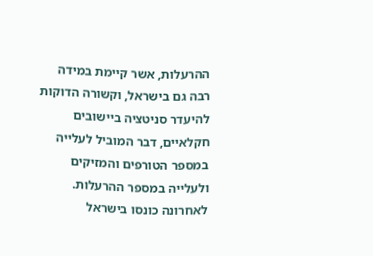ההרעלות, אשר קיימת במידה רבה גם בישראל, וקשורה הדוקות להיעדר סניטציה ביישובים חקלאיים, דבר המוביל לעלייה במספר הטורפים והמזיקים ולעלייה במספר ההרעלות. לאחרונה כונסו בישראל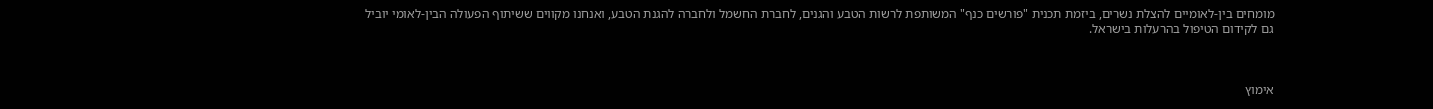מומחים בין-לאומיים להצלת נשרים, ביזמת תכנית "פורשים כנף" המשותפת לרשות הטבע והגנים, לחברת החשמל ולחברה להגנת הטבע, ואנחנו מקווים ששיתוף הפעולה הבין-לאומי יוביל גם לקידום הטיפול בהרעלות בישראל.



אימוץ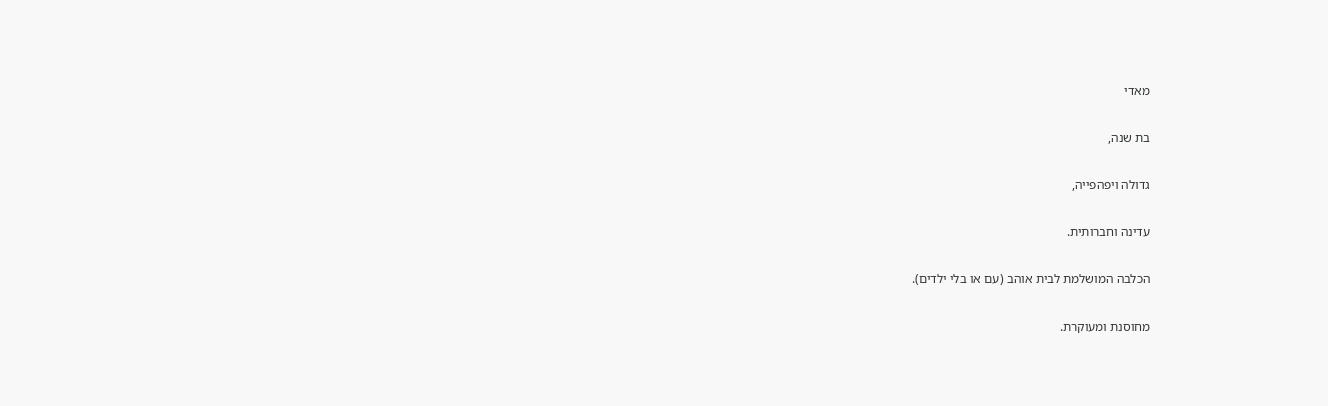מאדי

בת שנה,

גדולה ויפהפייה,

עדינה וחברותית.

הכלבה המושלמת לבית אוהב (עם או בלי ילדים).

מחוסנת ומעוקרת.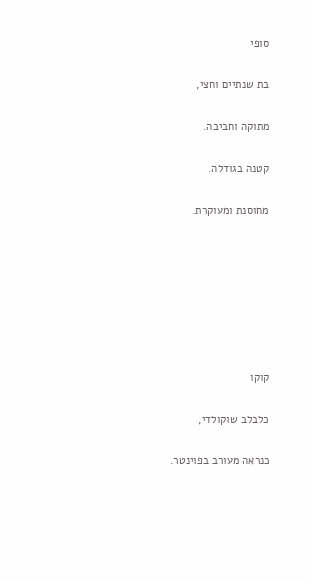סופי

בת שנתיים וחצי,

מתוקה וחביבה.

קטנה בגודלה.

מחוסנת ומעוקרת.







קוקו

כלבלב שוקולדי,

כנראה מעורב בפוינטר.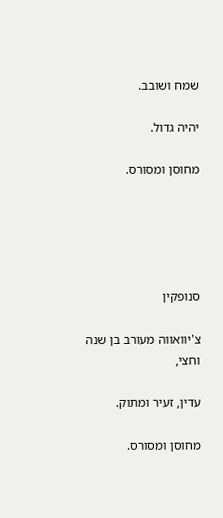שמח ושובב.

יהיה גדול.

מחוסן ומסורס.





סנופקין

צ'יוואווה מעורב בן שנה וחצי,

עדין, זעיר ומתוק.

מחוסן ומסורס.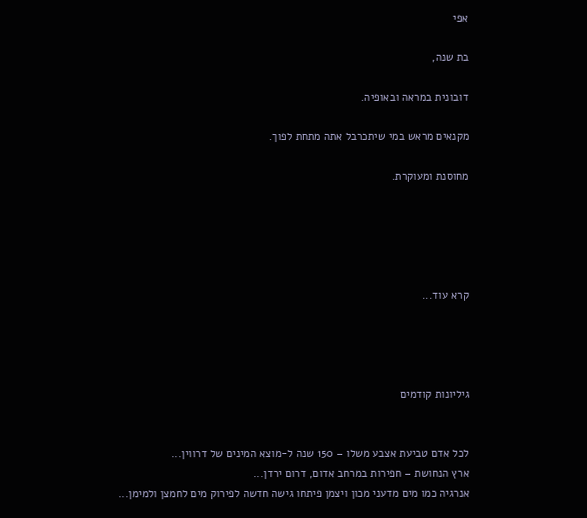אפי

בת שנה,

דובונית במראה ובאופיה.

מקנאים מראש במי שיתכרבל אתה מתחת לפוך.

מחוסנת ומעוקרת.





קרא עוד...




גיליונות קודמים


לכל אדם טביעת אצבע משלו – 150 שנה ל-מוצא המינים של דרווין...
ארץ הנחושת – חפירות במרחב אדום, דרום ירדן...
אנרגיה כמו מים מדעני מכון ויצמן פיתחו גישה חדשה לפירוק מים לחמצן ולמימן...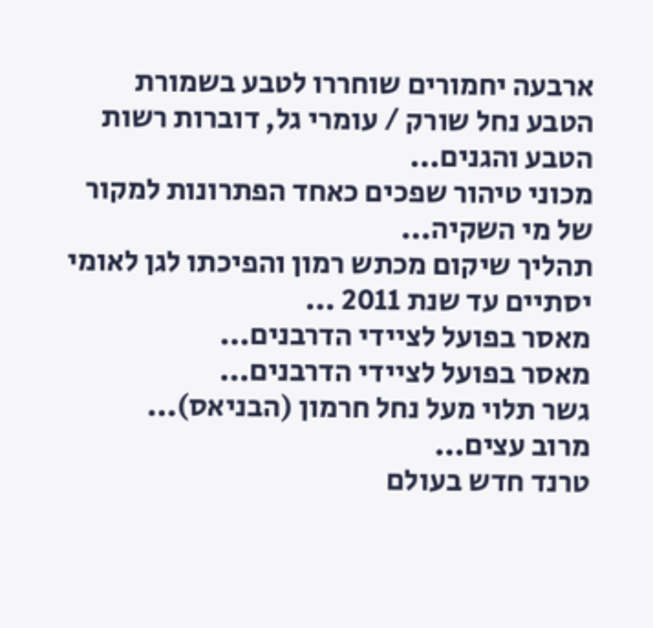ארבעה יחמורים שוחררו לטבע בשמורת הטבע נחל שורק / עומרי גל, דוברות רשות הטבע והגנים...
מכוני טיהור שפכים כאחד הפתרונות למקור של מי השקיה...
תהליך שיקום מכתש רמון והפיכתו לגן לאומי יסתיים עד שנת 2011 ...
מאסר בפועל לציידי הדרבנים...
מאסר בפועל לציידי הדרבנים...
גשר תלוי מעל נחל חרמון (הבניאס)...
מרוב עצים...
טרנד חדש בעולם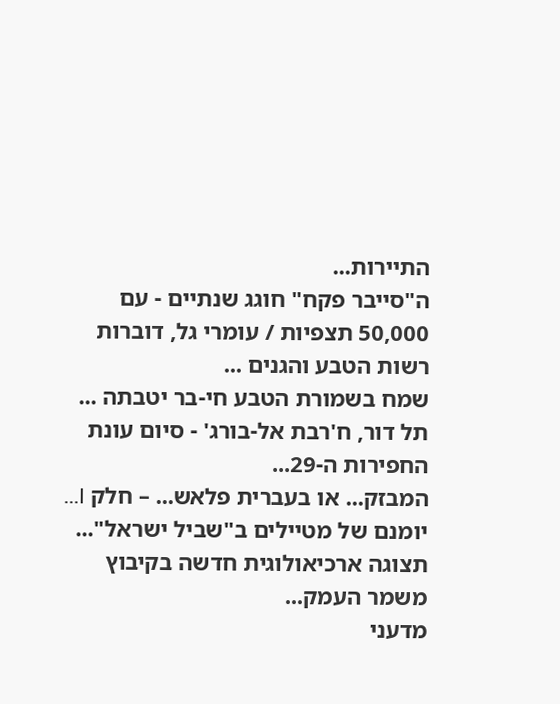התיירות...
ה"סייבר פקח" חוגג שנתיים - עם 50,000 תצפיות / עומרי גל, דוברות רשות הטבע והגנים ...
שמח בשמורת הטבע חי-בר יטבתה ...
תל דור, ח'רבת אל-בורג' - סיום עונת החפירות ה-29...
המבזק... או בעברית פלאש... – חלק I...
יומנם של מטיילים ב"שביל ישראל"...
תצוגה ארכיאולוגית חדשה בקיבוץ משמר העמק...
מדעני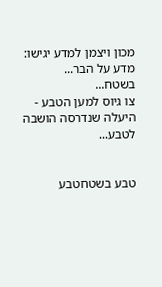מכון ויצמן למדע יגישו: מדע על הבר...
בשטח...
צו גיוס למען הטבע - היעלה שנדרסה הושבה לטבע...


טבע בשטחטבע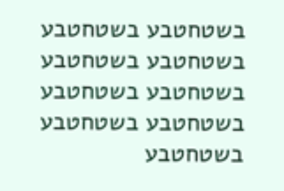בשטחטבע בשטחטבע בשטחטבע בשטחטבע בשטחטבע בשטחטבע בשטחטבע בשטחטבע בשטחטבע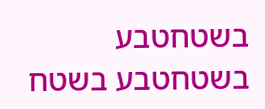בשטחטבע בשטחטבע בשטח